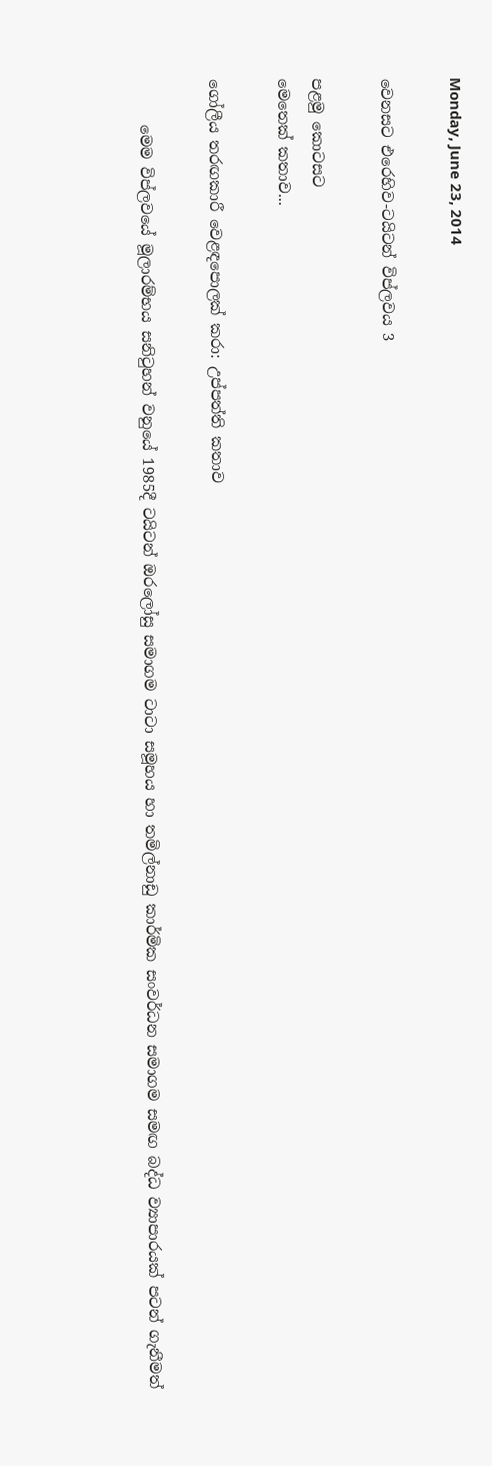Monday, June 23, 2014

වෙනසට එරෙහිව-ටයිටන් විප්ලවය 3

පළමු කොටසට
මෙතෙක් කතාව...

ගෝලීය තරඟකාරී වෙළඳපොලක් කරා: උප්පත්ති කතාව

      මෙම විප්ලවයේ මූලාරම්භය සනිටුහන් වනුයේ 1985දී ටයිටන් ඔරලෝසු සමාගම ටාටා සමූහය හා තමිල්නාඩු කාර්මික සංවර්ධන සමාගම සමඟ බද්ධ ව්‍යාපාරයක් පටන් ගැනීමත්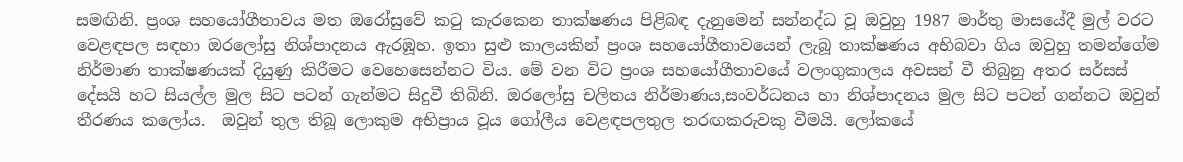සමඟිනි. ප්‍රංශ සහයෝගීතාවය මත ඔරෝසුවේ කටු කැරකෙන තාක්ෂණය පිළිබඳ දැනුමෙන් සන්නද්ධ වූ ඔවුහු 1987 මාර්තු මාසයේදී මුල් වරට වෙළඳපල සඳහා ඔරලෝසු නිශ්පාදනය ඇරඹූහ. ඉතා සුළු කාලයකින් ප්‍රංශ සහයෝගීතාවයෙන් ලැබූ තාක්ෂණය අභිබවා ගිය ඔවුහු තමන්ගේම නිර්මාණ තාක්ෂණයක් දියුණු කිරීමට වෙහෙසෙන්නට විය. මේ වන විට ප්‍රංශ සහයෝගීතාවයේ වලංගුකාලය අවසන් වී තිබුනු අතර සර්සස් දේසයි හට සියල්ල මුල සිට පටන් ගැන්මට සිදුවී තිබිනි. ඔරලෝසු චලිතය නිර්මාණය,සංවර්ධනය හා නිශ්පාදනය මුල සිට පටන් ගන්නට ඔවුන් තීරණය කලෝය.  ඔවුන් තුල තිබූ ලොකුම අභිප්‍රාය වූය ගෝලීය වෙළඳපලතුල තරඟකරුවකු වීමයි. ලෝකයේ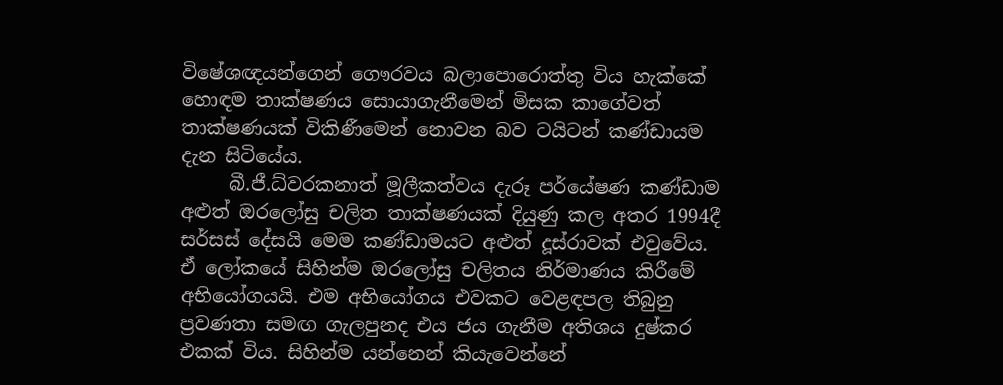විෂේශඥයන්ගෙන් ගෞරවය බලාපොරොත්තු විය හැක්කේ හොඳම තාක්ෂණය සොයාගැනීමෙන් මිසක කාගේවත් තාක්ෂණයක් විකිණීමෙන් නොවන බව ටයිටන් කණ්ඩායම දැන සිටියේය.
     බී.ජී.ධ්වරකනාත් මූලීකත්වය දැරූ පර්යේෂණ කණ්ඩාම අළුත් ඔරලෝසු චලිත තාක්ෂණයක් දියුණු කල අතර 1994දී සර්සස් දේසයි මෙම කණ්ඩාමයට අළුත් දූස්රාවක් එවුවේය. ඒ ලෝකයේ සිහින්ම ඔරලෝසු චලිතය නිර්මාණය කිරීමේ අභියෝගයයි. එම අභියෝගය එවකට වෙළඳපල තිබුනු ප්‍රවණතා සමඟ ගැලපුනද එය ජය ගැනීම අතිශය දුෂ්කර එකක් විය. සිහින්ම යන්නෙන් කියැවෙන්නේ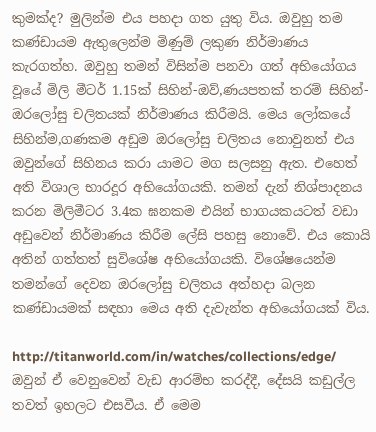කුමක්ද? මුලින්ම එය පහදා ගත යුතු විය. ඔවුහු තම කණ්ඩායම ඇතුලෙන්ම මිණුම් ලකුණ නිර්මාණය කැරගත්හ. ඔවුහු තමන් විසින්ම පනවා ගත් අභියෝගය වූයේ මිලි මීටර් 1.15ක් සිහින්-ඔව්,ණයපතක් තරම් සිහින්- ඔරලෝසු චලිතයක් නිර්මාණය කිරීමයි. මෙය ලෝකයේ සිහින්ම,ගණකම අඩුම ඔරලෝසු චලිතය නොවුනත් එය ඔවුන්ගේ සිහිනය කරා යාමට මග සලසනු ඇත. එහෙත් අති විශාල භාරදූර අභියෝගයකි. තමන් දැන් නිශ්පාදනය කරන මිලිමීටර 3.4ක ඝනකම එයින් භාගයකයටත් වඩා අඩුවෙන් නිර්මාණය කිරීම ලේසි පහසු නොවේ. එය කොයි අතින් ගත්තත් සුවිශේෂ අභියෝගයකි. විශේෂයෙන්ම තමන්ගේ දෙවන ඔරලෝසු චලිතය අත්හදා බලන කණ්ඩායමක් සඳහා මෙය අති දැවැන්ත අභියෝගයක් විය.

http://titanworld.com/in/watches/collections/edge/
ඔවුන් ඒ වෙනුවෙන් වැඩ ආරම්භ කරද්දී, දේසයි කඩුල්ල තවත් ඉහලට එසවීය. ඒ මෙම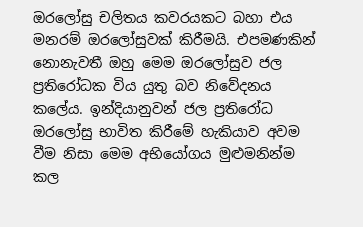ඔරලෝසු චලිතය කවරයකට බහා එය මනරම් ඔරලෝසුවක් කිරීමයි. එපමණකින් නොනැවතී ඔහු මෙම ඔරලෝසුව ජල ප්‍රතිරෝධක විය යුතු බව නිවේදනය කලේය. ඉන්දියානුවන් ජල ප්‍රතිරෝධ ඔරලෝසු භාවිත කිරීමේ හැකියාව අවම වීම නිසා මෙම අභියෝගය මුළුමනින්ම කල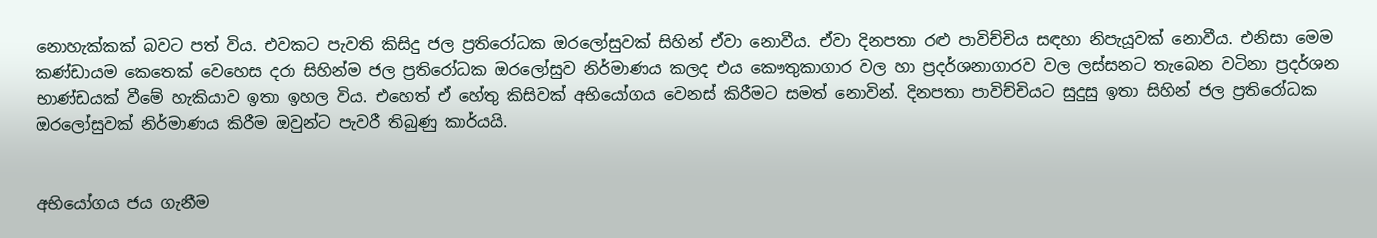නොහැක්කක් බවට පත් විය. එවකට පැවති කිසිදු ජල ප්‍රතිරෝධක ඔරලෝසුවක් සිහින් ඒවා නොවීය. ඒවා දිනපතා රළු පාවිච්චිය සඳහා නිපැයූවක් නොවීය. එනිසා මෙම කණ්ඩායම කෙතෙක් වෙහෙස දරා සිහින්ම ජල ප්‍රතිරෝධක ඔරලෝසුව නිර්මාණය කලද එය කෞතුකාගාර වල හා ප්‍රදර්ශනාගාරව වල ලස්සනට තැබෙන වටිනා ප්‍රදර්ශන භාණ්ඩයක් වීමේ හැකියාව ඉතා ඉහල විය. එහෙත් ඒ හේතු කිසිවක් අභියෝගය වෙනස් කිරීමට සමත් නොවින්. දිනපතා පාවිච්චියට සුදුසු ඉතා සිහින් ජල ප්‍රතිරෝධක ඔරලෝසුවක් නිර්මාණය කිරීම ඔවුන්ට පැවරී තිබුණු කාර්යයි.


අභියෝගය ජය ගැනීම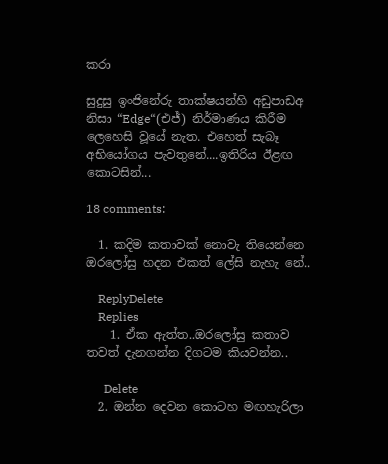කරා

සුදුසු ඉංජිනේරු තාක්ෂයන්හි අඩුපාඩඅ නිසා “Edge“(එජ්) නිර්මාණය කිරීම ලෙහෙසි වූයේ නැත. එහෙත් සැබෑ අභියෝගය පැවතුනේ....ඉතිරිය ඊළඟ කොටසින්...

18 comments:

  1. කදිම කතාවක් නොවැ තියෙන්නෙ ඔරලෝසු හදන එකත් ලේසි නැහැ නේ..

    ReplyDelete
    Replies
    1. ඒක ඇත්ත..ඔරලෝසු කතාව තවත් දැනගන්න දිගටම කියවන්න..

      Delete
  2. ඔන්න දෙවන කොටහ මඟහැරිලා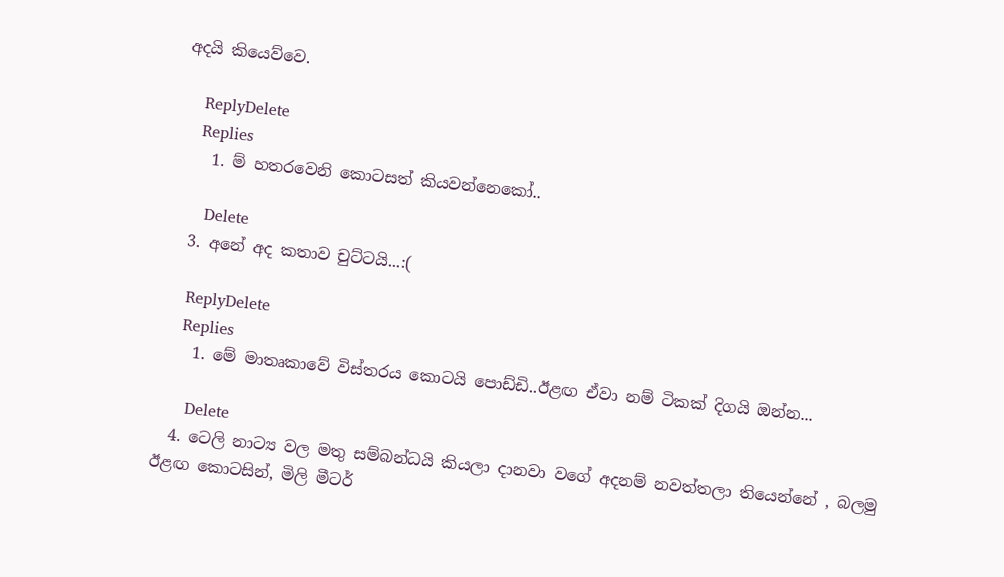අදයි කියෙව්වෙ.

    ReplyDelete
    Replies
    1. ම් හතරවෙනි කොටසත් කියවන්නෙකෝ..

      Delete
  3. අනේ අද කතාව චුට්ටයි...:(

    ReplyDelete
    Replies
    1. මේ මාතෘකාවේ විස්තරය කොටයි පොඩ්ඩි..ඊළඟ ඒවා නම් ටිකක් දිගයි ඔන්න...

      Delete
  4. ටෙලි නාට්‍ය වල මතු සම්බන්ධයි කියලා දානවා වගේ අදනම් නවත්තලා තියෙන්නේ , බලමු ඊළඟ කොටසින්, මිලි මීටර්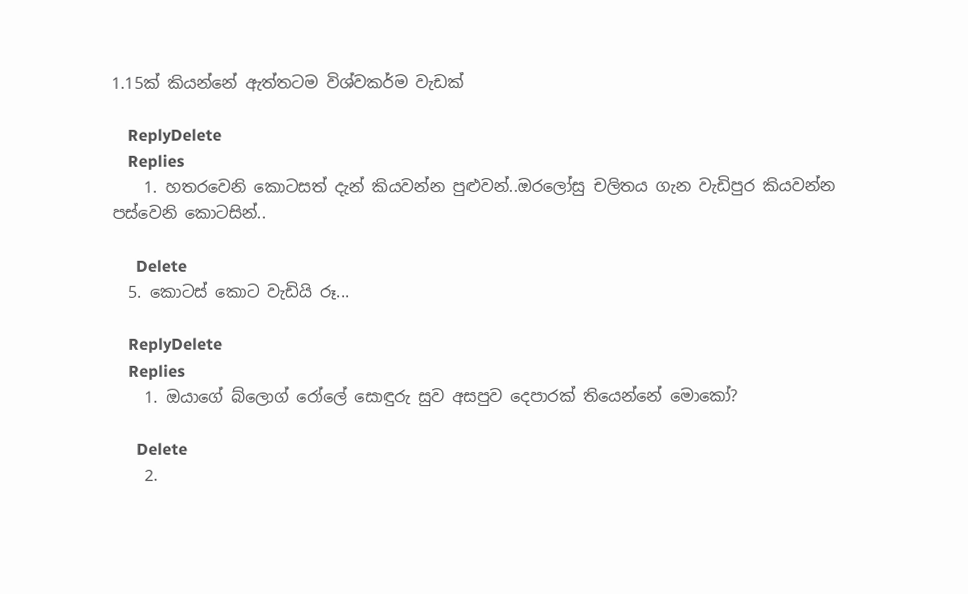1.15ක් කියන්නේ ඇත්තටම විශ්වකර්ම වැඩක්

    ReplyDelete
    Replies
    1. හතරවෙනි කොටසත් දැන් කියවන්න පුළුවන්..ඔරලෝසු චලිතය ගැන වැඩිපුර කියවන්න පස්වෙනි කොටසින්..

      Delete
  5. කොටස් කොට වැඩියි රූ...

    ReplyDelete
    Replies
    1. ඔයාගේ බ්ලොග් රෝලේ සොඳුරු සුව අසපුව දෙපාරක් තියෙන්නේ මොකෝ?

      Delete
    2.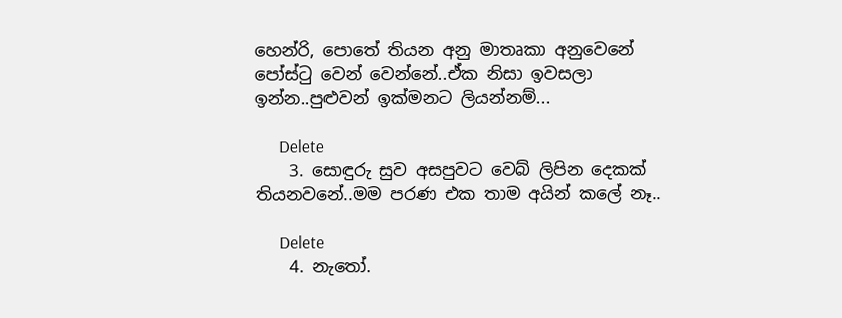හෙන්රි, පොතේ තියන අනු මාතෘකා අනුවෙනේ පෝස්ටු වෙන් වෙන්නේ..ඒක නිසා ඉවසලා ඉන්න..පුළුවන් ඉක්මනට ලියන්නම්...

      Delete
    3. සොඳුරු සුව අසපුවට වෙබ් ලිපින දෙකක් තියනවනේ..මම පරණ එක තාම අයින් කලේ නෑ..

      Delete
    4. නැ‍තෝ.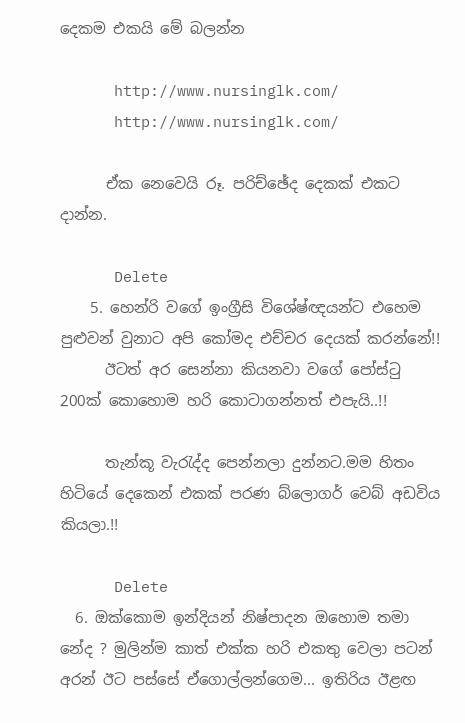දෙකම එකයි මේ බලන්න

      http://www.nursinglk.com/
      http://www.nursinglk.com/

      ඒක නෙවෙයි රූ. පරිච්ඡේද දෙකක් එකට දාන්න.

      Delete
    5. හෙන්රි වගේ ඉංග්‍රීසි විශේෂ්ඥයන්ට එහෙම පුළුවන් වුනාට අපි කෝමද එච්චර දෙයක් කරන්නේ!!
      ඊටත් අර සෙන්නා කියනවා වගේ පෝස්ටු 200ක් කොහොම හරි කොටාගන්නත් එපැයි..!!

      තැන්කූ වැරැද්ද පෙන්නලා දුන්නට.මම හිතං හිටියේ දෙකෙන් එකක් පරණ බ්ලොගර් වෙබ් අඩවිය කියලා.!!

      Delete
  6. ඔක්කොම ඉන්දියන් නිෂ්පාදන ඔහොම තමා නේද ? මුලින්ම කාත් එක්ක හරි එකතු වෙලා පටන් අරන් ඊට පස්සේ ඒගොල්ලන්ගෙම... ඉතිරිය ඊළඟ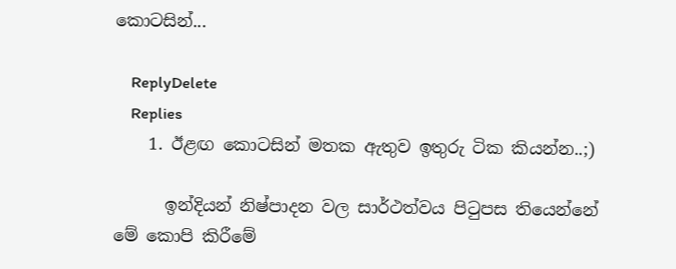කොටසින්...

    ReplyDelete
    Replies
    1. ඊළඟ කොටසින් මතක ඇතුව ඉතුරු ටික කියන්න..;)

      ඉන්දියන් නිෂ්පාදන වල සාර්ථත්වය පිටුපස තියෙන්නේ මේ කොපි කිරීමේ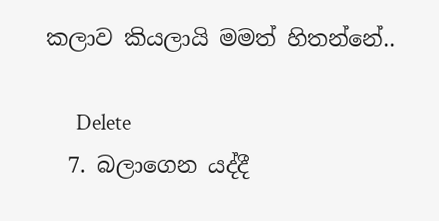කලාව කියලායි මමත් හිතන්නේ..

      Delete
  7. බලාගෙන යද්දී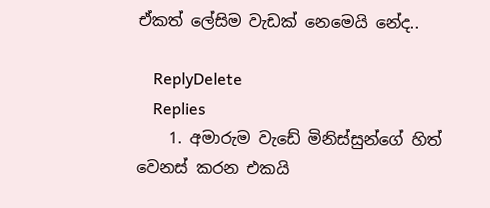ඒකත් ලේසිම වැඩක් නෙමෙයි නේද..

    ReplyDelete
    Replies
    1. අමාරුම වැඩේ මිනිස්සුන්ගේ හිත් වෙනස් කරන එකයි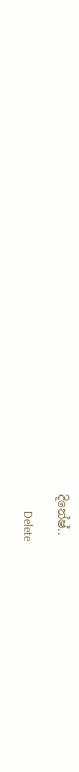දිනේෂ්..

      Delete